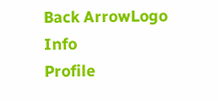Back ArrowLogo
Info
Profile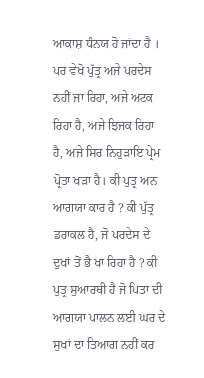ਆਕਾਸ਼ ਧੰਨਯ ਹੋ ਜਾਂਦਾ ਹੈ । ਪਰ ਵੇਖੋ ਪੁੱਤ੍ਰ ਅਜੇ ਪਰਦੇਸ ਨਹੀਂ ਜਾ ਰਿਹਾ, ਅਜੇ ਅਟਕ ਰਿਹਾ ਹੈ, ਅਜੇ ਝਿਜਕ ਰਿਹਾ ਹੈ, ਅਜੇ ਸਿਰ ਨਿਹੁੜਾਇ ਪ੍ਰੇਮ ਪ੍ਰੋਤਾ ਖੜਾ ਹੈ। ਕੀ ਪੁਤ੍ਰ ਅਨ ਆਗਯਾ ਕਾਰ ਹੈ ? ਕੀ ਪੁੱਤ੍ਰ ਡਰਾਕਲ ਹੈ, ਜੋ ਪਰਦੇਸ ਦੇ ਦੁਖਾਂ ਤੋਂ ਭੈ ਖਾ ਰਿਹਾ ਹੈ ? ਕੀ ਪੁਤ੍ਰ ਸੁਆਰਥੀ ਹੈ ਜੋ ਪਿਤਾ ਦੀ ਆਗਯਾ ਪਾਲਨ ਲਈ ਘਰ ਦੇ ਸੁਖਾਂ ਦਾ ਤਿਆਗ ਨਹੀਂ ਕਰ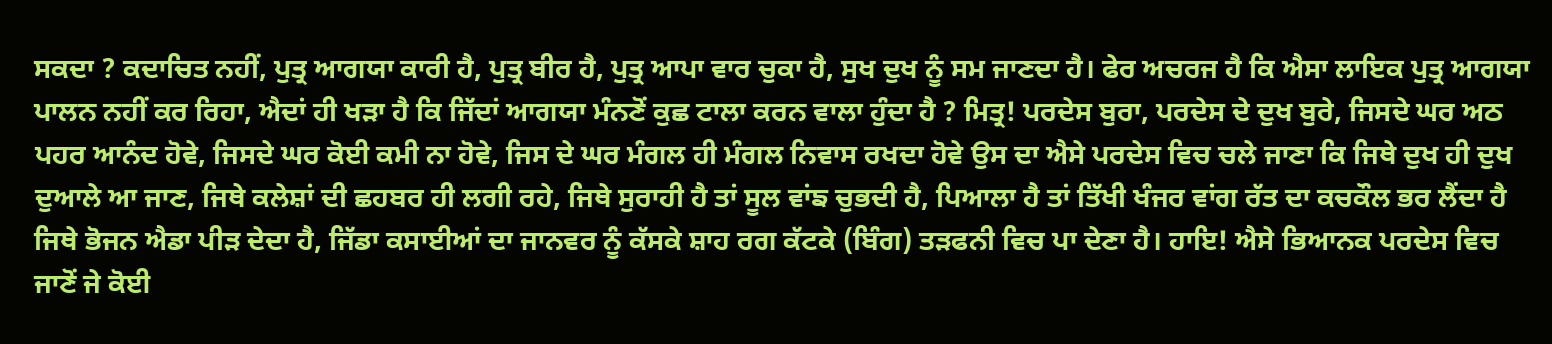ਸਕਦਾ ? ਕਦਾਚਿਤ ਨਹੀਂ, ਪੁਤ੍ਰ ਆਗਯਾ ਕਾਰੀ ਹੈ, ਪੁਤ੍ਰ ਬੀਰ ਹੈ, ਪੁਤ੍ਰ ਆਪਾ ਵਾਰ ਚੁਕਾ ਹੈ, ਸੁਖ ਦੁਖ ਨੂੰ ਸਮ ਜਾਣਦਾ ਹੈ। ਫੇਰ ਅਚਰਜ ਹੈ ਕਿ ਐਸਾ ਲਾਇਕ ਪੁਤ੍ਰ ਆਗਯਾ ਪਾਲਨ ਨਹੀਂ ਕਰ ਰਿਹਾ, ਐਦਾਂ ਹੀ ਖੜਾ ਹੈ ਕਿ ਜਿੱਦਾਂ ਆਗਯਾ ਮੰਨਣੋਂ ਕੁਛ ਟਾਲਾ ਕਰਨ ਵਾਲਾ ਹੁੰਦਾ ਹੈ ? ਮਿਤ੍ਰ! ਪਰਦੇਸ ਬੁਰਾ, ਪਰਦੇਸ ਦੇ ਦੁਖ ਬੁਰੇ, ਜਿਸਦੇ ਘਰ ਅਠ ਪਹਰ ਆਨੰਦ ਹੋਵੇ, ਜਿਸਦੇ ਘਰ ਕੋਈ ਕਮੀ ਨਾ ਹੋਵੇ, ਜਿਸ ਦੇ ਘਰ ਮੰਗਲ ਹੀ ਮੰਗਲ ਨਿਵਾਸ ਰਖਦਾ ਹੋਵੇ ਉਸ ਦਾ ਐਸੇ ਪਰਦੇਸ ਵਿਚ ਚਲੇ ਜਾਣਾ ਕਿ ਜਿਥੇ ਦੁਖ ਹੀ ਦੁਖ ਦੁਆਲੇ ਆ ਜਾਣ, ਜਿਥੇ ਕਲੇਸ਼ਾਂ ਦੀ ਛਹਬਰ ਹੀ ਲਗੀ ਰਹੇ, ਜਿਥੇ ਸੁਰਾਹੀ ਹੈ ਤਾਂ ਸੂਲ ਵਾਂਙ ਚੁਭਦੀ ਹੈ, ਪਿਆਲਾ ਹੈ ਤਾਂ ਤਿੱਖੀ ਖੰਜਰ ਵਾਂਗ ਰੱਤ ਦਾ ਕਚਕੌਲ ਭਰ ਲੈਂਦਾ ਹੈ ਜਿਥੇ ਭੋਜਨ ਐਡਾ ਪੀੜ ਦੇਦਾ ਹੈ, ਜਿੱਡਾ ਕਸਾਈਆਂ ਦਾ ਜਾਨਵਰ ਨੂੰ ਕੱਸਕੇ ਸ਼ਾਹ ਰਗ ਕੱਟਕੇ (ਬਿੰਗ) ਤੜਫਨੀ ਵਿਚ ਪਾ ਦੇਣਾ ਹੈ। ਹਾਇ! ਐਸੇ ਭਿਆਨਕ ਪਰਦੇਸ ਵਿਚ ਜਾਣੋਂ ਜੇ ਕੋਈ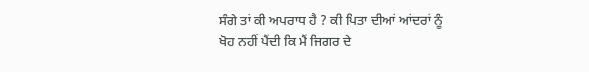ਸੰਗੇ ਤਾਂ ਕੀ ਅਪਰਾਧ ਹੈ ? ਕੀ ਪਿਤਾ ਦੀਆਂ ਆਂਦਰਾਂ ਨੂੰ ਖੋਹ ਨਹੀਂ ਪੈਂਦੀ ਕਿ ਮੈਂ ਜਿਗਰ ਦੇ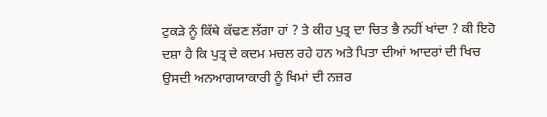ਟੁਕੜੇ ਨੂੰ ਕਿੱਥੇ ਕੱਢਣ ਲੱਗਾ ਹਾਂ ? ਤੇ ਕੀਹ ਪੁਤ੍ਰ ਦਾ ਚਿਤ ਭੈ ਨਹੀਂ ਖਾਂਦਾ ? ਕੀ ਇਹੋ ਦਸ਼ਾ ਹੈ ਕਿ ਪੁਤ੍ਰ ਦੇ ਕਦਮ ਮਚਲ ਰਹੇ ਹਨ ਅਤੇ ਪਿਤਾ ਦੀਆਂ ਆਦਰਾਂ ਦੀ ਖਿਚ ਉਸਦੀ ਅਨਆਗਯਾਕਾਰੀ ਨੂੰ ਖਿਮਾਂ ਦੀ ਨਜ਼ਰ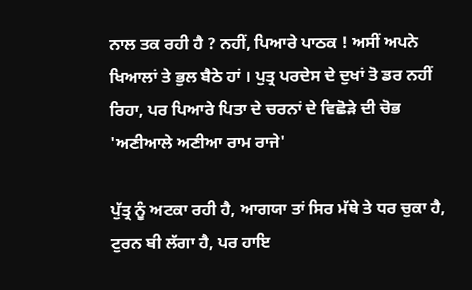ਨਾਲ ਤਕ ਰਹੀ ਹੈ ? ਨਹੀਂ, ਪਿਆਰੇ ਪਾਠਕ ! ਅਸੀਂ ਅਪਨੇ ਖਿਆਲਾਂ ਤੇ ਭੁਲ ਬੈਠੇ ਹਾਂ । ਪੁਤ੍ਰ ਪਰਦੇਸ ਦੇ ਦੁਖਾਂ ਤੋ ਡਰ ਨਹੀਂ ਰਿਹਾ, ਪਰ ਪਿਆਰੇ ਪਿਤਾ ਦੇ ਚਰਨਾਂ ਦੇ ਵਿਛੋੜੇ ਦੀ ਚੋਭ 'ਅਣੀਆਲੇ ਅਣੀਆ ਰਾਮ ਰਾਜੇ'

ਪੁੱਤ੍ਰ ਨੂੰ ਅਟਕਾ ਰਹੀ ਹੈ, ਆਗਯਾ ਤਾਂ ਸਿਰ ਮੱਥੇ ਤੇ ਧਰ ਚੁਕਾ ਹੈ, ਟੁਰਨ ਬੀ ਲੱਗਾ ਹੈ, ਪਰ ਹਾਇ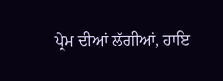ਪ੍ਰੇਮ ਦੀਆਂ ਲੱਗੀਆਂ, ਹਾਇ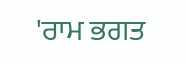'ਰਾਮ ਭਗਤ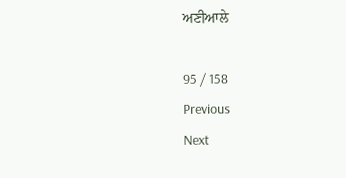ਅਣੀਆਲੇ

95 / 158
Previous
Next